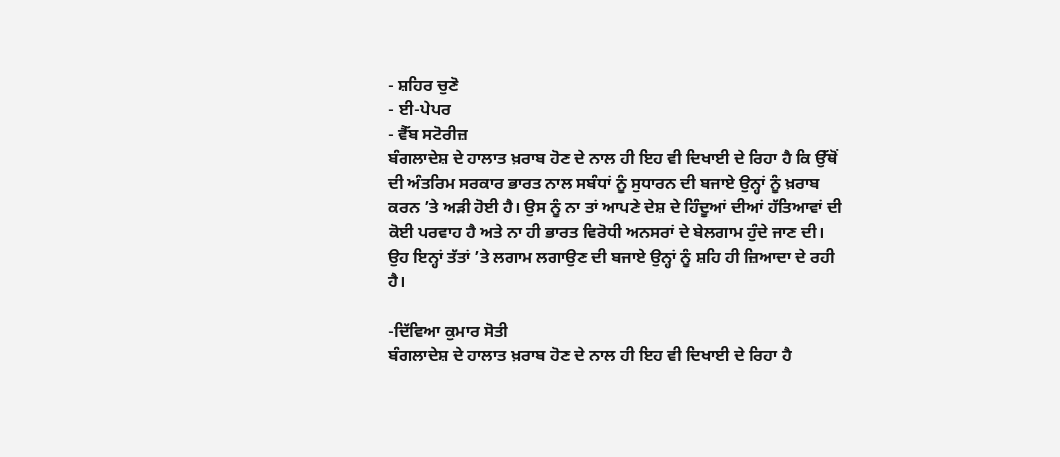- ਸ਼ਹਿਰ ਚੁਣੋ
- ਈ-ਪੇਪਰ
- ਵੈੱਬ ਸਟੋਰੀਜ਼
ਬੰਗਲਾਦੇਸ਼ ਦੇ ਹਾਲਾਤ ਖ਼ਰਾਬ ਹੋਣ ਦੇ ਨਾਲ ਹੀ ਇਹ ਵੀ ਦਿਖਾਈ ਦੇ ਰਿਹਾ ਹੈ ਕਿ ਉੱਥੋਂ ਦੀ ਅੰਤਰਿਮ ਸਰਕਾਰ ਭਾਰਤ ਨਾਲ ਸਬੰਧਾਂ ਨੂੰ ਸੁਧਾਰਨ ਦੀ ਬਜਾਏ ਉਨ੍ਹਾਂ ਨੂੰ ਖ਼ਰਾਬ ਕਰਨ ’ਤੇ ਅੜੀ ਹੋਈ ਹੈ। ਉਸ ਨੂੰ ਨਾ ਤਾਂ ਆਪਣੇ ਦੇਸ਼ ਦੇ ਹਿੰਦੂਆਂ ਦੀਆਂ ਹੱਤਿਆਵਾਂ ਦੀ ਕੋਈ ਪਰਵਾਹ ਹੈ ਅਤੇ ਨਾ ਹੀ ਭਾਰਤ ਵਿਰੋਧੀ ਅਨਸਰਾਂ ਦੇ ਬੇਲਗਾਮ ਹੁੰਦੇ ਜਾਣ ਦੀ। ਉਹ ਇਨ੍ਹਾਂ ਤੱਤਾਂ ’ਤੇ ਲਗਾਮ ਲਗਾਉਣ ਦੀ ਬਜਾਏ ਉਨ੍ਹਾਂ ਨੂੰ ਸ਼ਹਿ ਹੀ ਜ਼ਿਆਦਾ ਦੇ ਰਹੀ ਹੈ।

-ਦਿੱਵਿਆ ਕੁਮਾਰ ਸੋਤੀ
ਬੰਗਲਾਦੇਸ਼ ਦੇ ਹਾਲਾਤ ਖ਼ਰਾਬ ਹੋਣ ਦੇ ਨਾਲ ਹੀ ਇਹ ਵੀ ਦਿਖਾਈ ਦੇ ਰਿਹਾ ਹੈ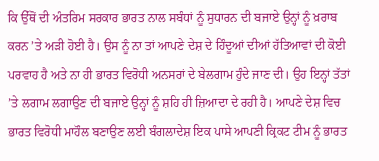ਕਿ ਉੱਥੋਂ ਦੀ ਅੰਤਰਿਮ ਸਰਕਾਰ ਭਾਰਤ ਨਾਲ ਸਬੰਧਾਂ ਨੂੰ ਸੁਧਾਰਨ ਦੀ ਬਜਾਏ ਉਨ੍ਹਾਂ ਨੂੰ ਖ਼ਰਾਬ ਕਰਨ ’ਤੇ ਅੜੀ ਹੋਈ ਹੈ। ਉਸ ਨੂੰ ਨਾ ਤਾਂ ਆਪਣੇ ਦੇਸ਼ ਦੇ ਹਿੰਦੂਆਂ ਦੀਆਂ ਹੱਤਿਆਵਾਂ ਦੀ ਕੋਈ ਪਰਵਾਹ ਹੈ ਅਤੇ ਨਾ ਹੀ ਭਾਰਤ ਵਿਰੋਧੀ ਅਨਸਰਾਂ ਦੇ ਬੇਲਗਾਮ ਹੁੰਦੇ ਜਾਣ ਦੀ। ਉਹ ਇਨ੍ਹਾਂ ਤੱਤਾਂ ’ਤੇ ਲਗਾਮ ਲਗਾਉਣ ਦੀ ਬਜਾਏ ਉਨ੍ਹਾਂ ਨੂੰ ਸ਼ਹਿ ਹੀ ਜ਼ਿਆਦਾ ਦੇ ਰਹੀ ਹੈ। ਆਪਣੇ ਦੇਸ਼ ਵਿਚ ਭਾਰਤ ਵਿਰੋਧੀ ਮਾਹੌਲ ਬਣਾਉਣ ਲਈ ਬੰਗਲਾਦੇਸ਼ ਇਕ ਪਾਸੇ ਆਪਣੀ ਕ੍ਰਿਕਟ ਟੀਮ ਨੂੰ ਭਾਰਤ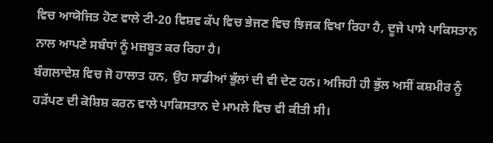ਵਿਚ ਆਯੋਜਿਤ ਹੋਣ ਵਾਲੇ ਟੀ-20 ਵਿਸ਼ਵ ਕੱਪ ਵਿਚ ਭੇਜਣ ਵਿਚ ਝਿਜਕ ਵਿਖਾ ਰਿਹਾ ਹੈ, ਦੂਜੇ ਪਾਸੇ ਪਾਕਿਸਤਾਨ ਨਾਲ ਆਪਣੇ ਸਬੰਧਾਂ ਨੂੰ ਮਜ਼ਬੂਤ ਕਰ ਰਿਹਾ ਹੈ।
ਬੰਗਲਾਦੇਸ਼ ਵਿਚ ਜੋ ਹਾਲਾਤ ਹਨ, ਉਹ ਸਾਡੀਆਂ ਭੁੱਲਾਂ ਦੀ ਵੀ ਦੇਣ ਹਨ। ਅਜਿਹੀ ਹੀ ਭੁੱਲ ਅਸੀਂ ਕਸ਼ਮੀਰ ਨੂੰ ਹੜੱਪਣ ਦੀ ਕੋਸ਼ਿਸ਼ ਕਰਨ ਵਾਲੇ ਪਾਕਿਸਤਾਨ ਦੇ ਮਾਮਲੇ ਵਿਚ ਵੀ ਕੀਤੀ ਸੀ।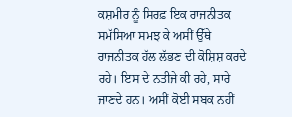ਕਸ਼ਮੀਰ ਨੂੰ ਸਿਰਫ਼ ਇਕ ਰਾਜਨੀਤਕ ਸਮੱਸਿਆ ਸਮਝ ਕੇ ਅਸੀਂ ਉੱਥੇ ਰਾਜਨੀਤਕ ਹੱਲ ਲੱਭਣ ਦੀ ਕੋਸ਼ਿਸ਼ ਕਰਦੇ ਰਹੇ। ਇਸ ਦੇ ਨਤੀਜੇ ਕੀ ਰਹੇ, ਸਾਰੇ ਜਾਣਦੇ ਹਨ। ਅਸੀਂ ਕੋਈ ਸਬਕ ਨਹੀਂ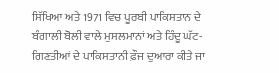ਸਿੱਖਿਆ ਅਤੇ 1971 ਵਿਚ ਪੂਰਬੀ ਪਾਕਿਸਤਾਨ ਦੇ ਬੰਗਾਲੀ ਬੋਲੀ ਵਾਲੇ ਮੁਸਲਮਾਨਾਂ ਅਤੇ ਹਿੰਦੂ ਘੱਟ-ਗਿਣਤੀਆਂ ਦੇ ਪਾਕਿਸਤਾਨੀ ਫ਼ੌਜ ਦੁਆਰਾ ਕੀਤੇ ਜਾ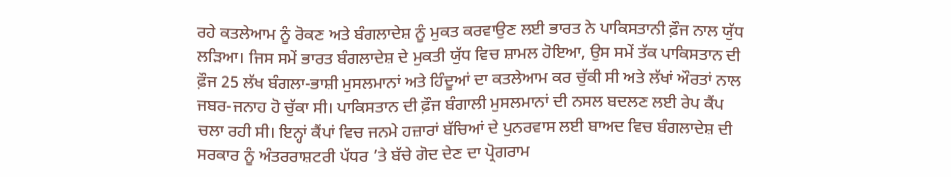ਰਹੇ ਕਤਲੇਆਮ ਨੂੰ ਰੋਕਣ ਅਤੇ ਬੰਗਲਾਦੇਸ਼ ਨੂੰ ਮੁਕਤ ਕਰਵਾਉਣ ਲਈ ਭਾਰਤ ਨੇ ਪਾਕਿਸਤਾਨੀ ਫ਼ੌਜ ਨਾਲ ਯੁੱਧ ਲੜਿਆ। ਜਿਸ ਸਮੇਂ ਭਾਰਤ ਬੰਗਲਾਦੇਸ਼ ਦੇ ਮੁਕਤੀ ਯੁੱਧ ਵਿਚ ਸ਼ਾਮਲ ਹੋਇਆ, ਉਸ ਸਮੇਂ ਤੱਕ ਪਾਕਿਸਤਾਨ ਦੀ ਫ਼ੌਜ 25 ਲੱਖ ਬੰਗਲਾ-ਭਾਸ਼ੀ ਮੁਸਲਮਾਨਾਂ ਅਤੇ ਹਿੰਦੂਆਂ ਦਾ ਕਤਲੇਆਮ ਕਰ ਚੁੱਕੀ ਸੀ ਅਤੇ ਲੱਖਾਂ ਔਰਤਾਂ ਨਾਲ ਜਬਰ-ਜਨਾਹ ਹੋ ਚੁੱਕਾ ਸੀ। ਪਾਕਿਸਤਾਨ ਦੀ ਫ਼ੌਜ ਬੰਗਾਲੀ ਮੁਸਲਮਾਨਾਂ ਦੀ ਨਸਲ ਬਦਲਣ ਲਈ ਰੇਪ ਕੈਂਪ ਚਲਾ ਰਹੀ ਸੀ। ਇਨ੍ਹਾਂ ਕੈਂਪਾਂ ਵਿਚ ਜਨਮੇ ਹਜ਼ਾਰਾਂ ਬੱਚਿਆਂ ਦੇ ਪੁਨਰਵਾਸ ਲਈ ਬਾਅਦ ਵਿਚ ਬੰਗਲਾਦੇਸ਼ ਦੀ ਸਰਕਾਰ ਨੂੰ ਅੰਤਰਰਾਸ਼ਟਰੀ ਪੱਧਰ ’ਤੇ ਬੱਚੇ ਗੋਦ ਦੇਣ ਦਾ ਪ੍ਰੋਗਰਾਮ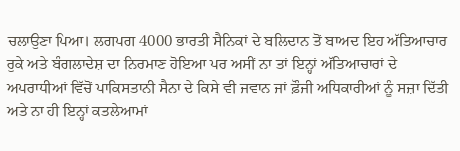ਚਲਾਉਣਾ ਪਿਆ। ਲਗਪਗ 4000 ਭਾਰਤੀ ਸੈਨਿਕਾਂ ਦੇ ਬਲਿਦਾਨ ਤੋਂ ਬਾਅਦ ਇਹ ਅੱਤਿਆਚਾਰ ਰੁਕੇ ਅਤੇ ਬੰਗਲਾਦੇਸ਼ ਦਾ ਨਿਰਮਾਣ ਹੋਇਆ ਪਰ ਅਸੀਂ ਨਾ ਤਾਂ ਇਨ੍ਹਾਂ ਅੱਤਿਆਚਾਰਾਂ ਦੇ ਅਪਰਾਧੀਆਂ ਵਿੱਚੋਂ ਪਾਕਿਸਤਾਨੀ ਸੈਨਾ ਦੇ ਕਿਸੇ ਵੀ ਜਵਾਨ ਜਾਂ ਫ਼ੌਜੀ ਅਧਿਕਾਰੀਆਂ ਨੂੰ ਸਜ਼ਾ ਦਿੱਤੀ ਅਤੇ ਨਾ ਹੀ ਇਨ੍ਹਾਂ ਕਤਲੇਆਮਾਂ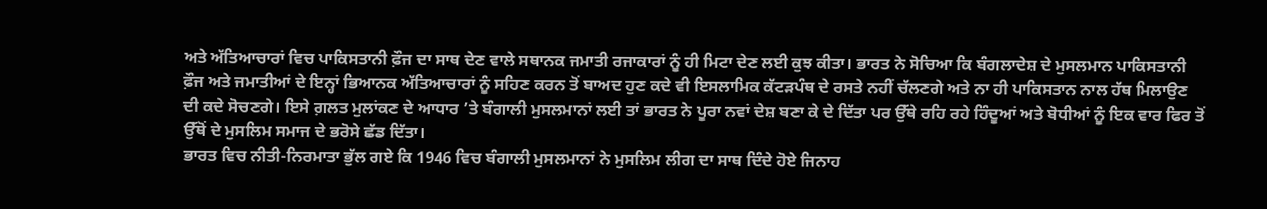ਅਤੇ ਅੱਤਿਆਚਾਰਾਂ ਵਿਚ ਪਾਕਿਸਤਾਨੀ ਫ਼ੌਜ ਦਾ ਸਾਥ ਦੇਣ ਵਾਲੇ ਸਥਾਨਕ ਜਮਾਤੀ ਰਜਾਕਾਰਾਂ ਨੂੰ ਹੀ ਮਿਟਾ ਦੇਣ ਲਈ ਕੁਝ ਕੀਤਾ। ਭਾਰਤ ਨੇ ਸੋਚਿਆ ਕਿ ਬੰਗਲਾਦੇਸ਼ ਦੇ ਮੁਸਲਮਾਨ ਪਾਕਿਸਤਾਨੀ ਫ਼ੌਜ ਅਤੇ ਜਮਾਤੀਆਂ ਦੇ ਇਨ੍ਹਾਂ ਭਿਆਨਕ ਅੱਤਿਆਚਾਰਾਂ ਨੂੰ ਸਹਿਣ ਕਰਨ ਤੋਂ ਬਾਅਦ ਹੁਣ ਕਦੇ ਵੀ ਇਸਲਾਮਿਕ ਕੱਟੜਪੰਥ ਦੇ ਰਸਤੇ ਨਹੀਂ ਚੱਲਣਗੇ ਅਤੇ ਨਾ ਹੀ ਪਾਕਿਸਤਾਨ ਨਾਲ ਹੱਥ ਮਿਲਾਉਣ ਦੀ ਕਦੇ ਸੋਚਣਗੇ। ਇਸੇ ਗ਼ਲਤ ਮੁਲਾਂਕਣ ਦੇ ਆਧਾਰ ’ਤੇ ਬੰਗਾਲੀ ਮੁਸਲਮਾਨਾਂ ਲਈ ਤਾਂ ਭਾਰਤ ਨੇ ਪੂਰਾ ਨਵਾਂ ਦੇਸ਼ ਬਣਾ ਕੇ ਦੇ ਦਿੱਤਾ ਪਰ ਉੱਥੇ ਰਹਿ ਰਹੇ ਹਿੰਦੂਆਂ ਅਤੇ ਬੋਧੀਆਂ ਨੂੰ ਇਕ ਵਾਰ ਫਿਰ ਤੋਂ ਉੱਥੋਂ ਦੇ ਮੁਸਲਿਮ ਸਮਾਜ ਦੇ ਭਰੋਸੇ ਛੱਡ ਦਿੱਤਾ।
ਭਾਰਤ ਵਿਚ ਨੀਤੀ-ਨਿਰਮਾਤਾ ਭੁੱਲ ਗਏ ਕਿ 1946 ਵਿਚ ਬੰਗਾਲੀ ਮੁਸਲਮਾਨਾਂ ਨੇ ਮੁਸਲਿਮ ਲੀਗ ਦਾ ਸਾਥ ਦਿੰਦੇ ਹੋਏ ਜਿਨਾਹ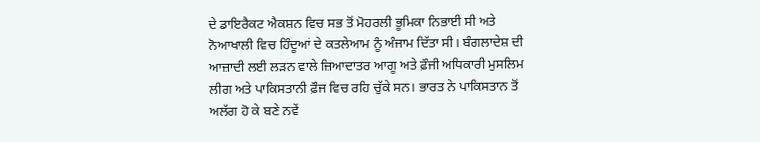ਦੇ ਡਾਇਰੈਕਟ ਐਕਸ਼ਨ ਵਿਚ ਸਭ ਤੋਂ ਮੋਹਰਲੀ ਭੂਮਿਕਾ ਨਿਭਾਈ ਸੀ ਅਤੇ ਨੋਆਖਾਲੀ ਵਿਚ ਹਿੰਦੂਆਂ ਦੇ ਕਤਲੇਆਮ ਨੂੰ ਅੰਜਾਮ ਦਿੱਤਾ ਸੀ। ਬੰਗਲਾਦੇਸ਼ ਦੀ ਆਜ਼ਾਦੀ ਲਈ ਲੜਨ ਵਾਲੇ ਜ਼ਿਆਦਾਤਰ ਆਗੂ ਅਤੇ ਫ਼ੌਜੀ ਅਧਿਕਾਰੀ ਮੁਸਲਿਮ ਲੀਗ ਅਤੇ ਪਾਕਿਸਤਾਨੀ ਫ਼ੌਜ ਵਿਚ ਰਹਿ ਚੁੱਕੇ ਸਨ। ਭਾਰਤ ਨੇ ਪਾਕਿਸਤਾਨ ਤੋਂ ਅਲੱਗ ਹੋ ਕੇ ਬਣੇ ਨਵੇਂ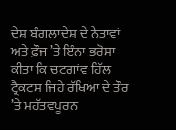ਦੇਸ਼ ਬੰਗਲਾਦੇਸ਼ ਦੇ ਨੇਤਾਵਾਂ ਅਤੇ ਫ਼ੌਜ ’ਤੇ ਇੰਨਾ ਭਰੋਸਾ ਕੀਤਾ ਕਿ ਚਟਗਾਂਵ ਹਿੱਲ ਟ੍ਰੈਕਟਸ ਜਿਹੇ ਰੱਖਿਆ ਦੇ ਤੌਰ ’ਤੇ ਮਹੱਤਵਪੂਰਨ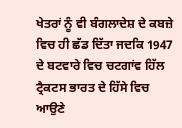ਖੇਤਰਾਂ ਨੂੰ ਵੀ ਬੰਗਲਾਦੇਸ਼ ਦੇ ਕਬਜ਼ੇ ਵਿਚ ਹੀ ਛੱਡ ਦਿੱਤਾ ਜਦਕਿ 1947 ਦੇ ਬਟਵਾਰੇ ਵਿਚ ਚਟਗਾਂਵ ਹਿੱਲ ਟ੍ਰੈਕਟਸ ਭਾਰਤ ਦੇ ਹਿੱਸੇ ਵਿਚ ਆਉਣੇ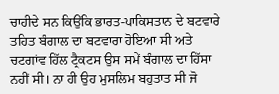ਚਾਹੀਦੇ ਸਨ ਕਿਉਂਕਿ ਭਾਰਤ-ਪਾਕਿਸਤਾਨ ਦੇ ਬਟਵਾਰੇ ਤਹਿਤ ਬੰਗਾਲ ਦਾ ਬਟਵਾਰਾ ਹੋਇਆ ਸੀ ਅਤੇ ਚਟਗਾਂਵ ਹਿੱਲ ਟ੍ਰੈਕਟਸ ਉਸ ਸਮੇਂ ਬੰਗਾਲ ਦਾ ਹਿੱਸਾ ਨਹੀਂ ਸੀ। ਨਾ ਹੀ ਉਹ ਮੁਸਲਿਮ ਬਹੁਤਾਤ ਸੀ ਜੋ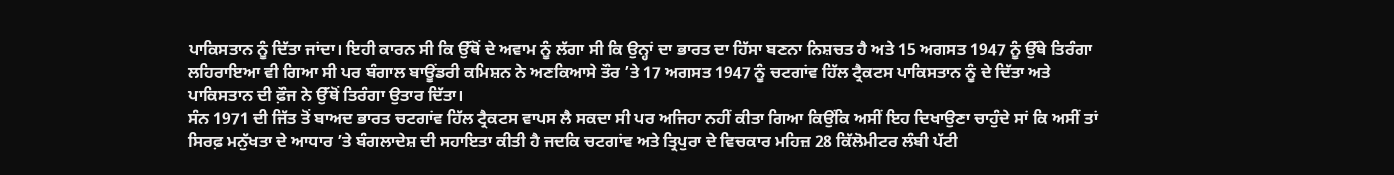ਪਾਕਿਸਤਾਨ ਨੂੰ ਦਿੱਤਾ ਜਾਂਦਾ। ਇਹੀ ਕਾਰਨ ਸੀ ਕਿ ਉੱਥੋਂ ਦੇ ਅਵਾਮ ਨੂੰ ਲੱਗਾ ਸੀ ਕਿ ਉਨ੍ਹਾਂ ਦਾ ਭਾਰਤ ਦਾ ਹਿੱਸਾ ਬਣਨਾ ਨਿਸ਼ਚਤ ਹੈ ਅਤੇ 15 ਅਗਸਤ 1947 ਨੂੰ ਉੱਥੇ ਤਿਰੰਗਾ ਲਹਿਰਾਇਆ ਵੀ ਗਿਆ ਸੀ ਪਰ ਬੰਗਾਲ ਬਾਊਂਡਰੀ ਕਮਿਸ਼ਨ ਨੇ ਅਣਕਿਆਸੇ ਤੌਰ ’ਤੇ 17 ਅਗਸਤ 1947 ਨੂੰ ਚਟਗਾਂਵ ਹਿੱਲ ਟ੍ਰੈਕਟਸ ਪਾਕਿਸਤਾਨ ਨੂੰ ਦੇ ਦਿੱਤਾ ਅਤੇ ਪਾਕਿਸਤਾਨ ਦੀ ਫ਼ੌਜ ਨੇ ਉੱਥੋਂ ਤਿਰੰਗਾ ਉਤਾਰ ਦਿੱਤਾ।
ਸੰਨ 1971 ਦੀ ਜਿੱਤ ਤੋਂ ਬਾਅਦ ਭਾਰਤ ਚਟਗਾਂਵ ਹਿੱਲ ਟ੍ਰੈਕਟਸ ਵਾਪਸ ਲੈ ਸਕਦਾ ਸੀ ਪਰ ਅਜਿਹਾ ਨਹੀਂ ਕੀਤਾ ਗਿਆ ਕਿਉਂਕਿ ਅਸੀਂ ਇਹ ਦਿਖਾਉਣਾ ਚਾਹੁੰਦੇ ਸਾਂ ਕਿ ਅਸੀਂ ਤਾਂ ਸਿਰਫ਼ ਮਨੁੱਖਤਾ ਦੇ ਆਧਾਰ ’ਤੇ ਬੰਗਲਾਦੇਸ਼ ਦੀ ਸਹਾਇਤਾ ਕੀਤੀ ਹੈ ਜਦਕਿ ਚਟਗਾਂਵ ਅਤੇ ਤ੍ਰਿਪੁਰਾ ਦੇ ਵਿਚਕਾਰ ਮਹਿਜ਼ 28 ਕਿੱਲੋਮੀਟਰ ਲੰਬੀ ਪੱਟੀ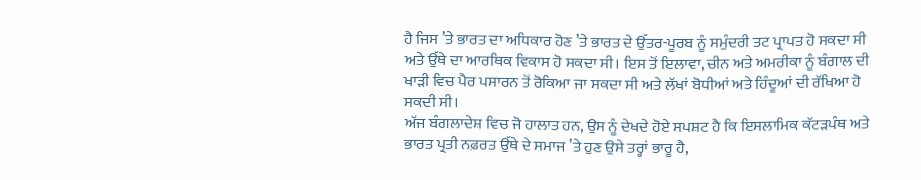ਹੈ ਜਿਸ ’ਤੇ ਭਾਰਤ ਦਾ ਅਧਿਕਾਰ ਹੋਣ ’ਤੇ ਭਾਰਤ ਦੇ ਉੱਤਰ-ਪੂਰਬ ਨੂੰ ਸਮੁੰਦਰੀ ਤਟ ਪ੍ਰਾਪਤ ਹੋ ਸਕਦਾ ਸੀ ਅਤੇ ਉੱਥੇ ਦਾ ਆਰਥਿਕ ਵਿਕਾਸ ਹੋ ਸਕਦਾ ਸੀ। ਇਸ ਤੋਂ ਇਲਾਵਾ, ਚੀਨ ਅਤੇ ਅਮਰੀਕਾ ਨੂੰ ਬੰਗਾਲ ਦੀ ਖਾੜੀ ਵਿਚ ਪੈਰ ਪਸਾਰਨ ਤੋਂ ਰੋਕਿਆ ਜਾ ਸਕਦਾ ਸੀ ਅਤੇ ਲੱਖਾਂ ਬੋਧੀਆਂ ਅਤੇ ਹਿੰਦੂਆਂ ਦੀ ਰੱਖਿਆ ਹੋ ਸਕਦੀ ਸੀ।
ਅੱਜ ਬੰਗਲਾਦੇਸ਼ ਵਿਚ ਜੋ ਹਾਲਾਤ ਹਨ, ਉਸ ਨੂੰ ਦੇਖਦੇ ਹੋਏ ਸਪਸ਼ਟ ਹੈ ਕਿ ਇਸਲਾਮਿਕ ਕੱਟੜਪੰਥ ਅਤੇ ਭਾਰਤ ਪ੍ਰਤੀ ਨਫ਼ਰਤ ਉੱਥੇ ਦੇ ਸਮਾਜ ’ਤੇ ਹੁਣ ਉਸੇ ਤਰ੍ਹਾਂ ਭਾਰੂ ਹੈ,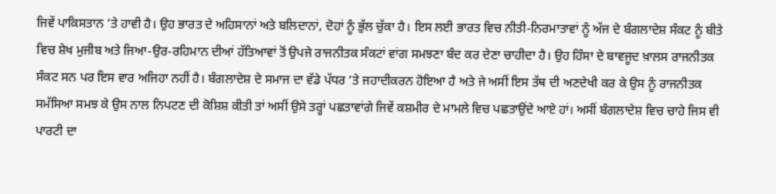ਜਿਵੇਂ ਪਾਕਿਸਤਾਨ ’ਤੇ ਹਾਵੀ ਹੈ। ਉਹ ਭਾਰਤ ਦੇ ਅਹਿਸਾਨਾਂ ਅਤੇ ਬਲਿਦਾਨਾਂ, ਦੋਹਾਂ ਨੂੰ ਭੁੱਲ ਚੁੱਕਾ ਹੈ। ਇਸ ਲਈ ਭਾਰਤ ਵਿਚ ਨੀਤੀ-ਨਿਰਮਾਤਾਵਾਂ ਨੂੰ ਅੱਜ ਦੇ ਬੰਗਲਾਦੇਸ਼ ਸੰਕਟ ਨੂੰ ਬੀਤੇ ਵਿਚ ਸ਼ੇਖ ਮੁਜੀਬ ਅਤੇ ਜਿਆ-ਉਰ-ਰਹਿਮਾਨ ਦੀਆਂ ਹੱਤਿਆਵਾਂ ਤੋਂ ਉਪਜੇ ਰਾਜਨੀਤਕ ਸੰਕਟਾਂ ਵਾਂਗ ਸਮਝਣਾ ਬੰਦ ਕਰ ਦੇਣਾ ਚਾਹੀਦਾ ਹੈ। ਉਹ ਹਿੰਸਾ ਦੇ ਬਾਵਜੂਦ ਖ਼ਾਲਸ ਰਾਜਨੀਤਕ ਸੰਕਟ ਸਨ ਪਰ ਇਸ ਵਾਰ ਅਜਿਹਾ ਨਹੀਂ ਹੈ। ਬੰਗਲਾਦੇਸ਼ ਦੇ ਸਮਾਜ ਦਾ ਵੱਡੇ ਪੱਧਰ ’ਤੇ ਜਹਾਦੀਕਰਨ ਹੋਇਆ ਹੈ ਅਤੇ ਜੇ ਅਸੀਂ ਇਸ ਤੱਥ ਦੀ ਅਣਦੇਖੀ ਕਰ ਕੇ ਉਸ ਨੂੰ ਰਾਜਨੀਤਕ ਸਮੱਸਿਆ ਸਮਝ ਕੇ ਉਸ ਨਾਲ ਨਿਪਟਣ ਦੀ ਕੋਸ਼ਿਸ਼ ਕੀਤੀ ਤਾਂ ਅਸੀਂ ਉਸੇ ਤਰ੍ਹਾਂ ਪਛਤਾਵਾਂਗੇ ਜਿਵੇਂ ਕਸ਼ਮੀਰ ਦੇ ਮਾਮਲੇ ਵਿਚ ਪਛਤਾਉਂਦੇ ਆਏ ਹਾਂ। ਅਸੀਂ ਬੰਗਲਾਦੇਸ਼ ਵਿਚ ਚਾਹੇ ਜਿਸ ਵੀ ਪਾਰਟੀ ਦਾ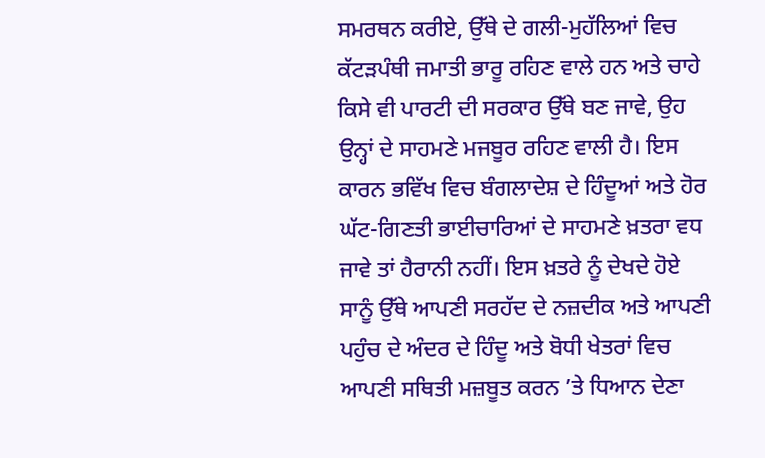ਸਮਰਥਨ ਕਰੀਏ, ਉੱਥੇ ਦੇ ਗਲੀ-ਮੁਹੱਲਿਆਂ ਵਿਚ ਕੱਟੜਪੰਥੀ ਜਮਾਤੀ ਭਾਰੂ ਰਹਿਣ ਵਾਲੇ ਹਨ ਅਤੇ ਚਾਹੇ ਕਿਸੇ ਵੀ ਪਾਰਟੀ ਦੀ ਸਰਕਾਰ ਉੱਥੇ ਬਣ ਜਾਵੇ, ਉਹ ਉਨ੍ਹਾਂ ਦੇ ਸਾਹਮਣੇ ਮਜਬੂਰ ਰਹਿਣ ਵਾਲੀ ਹੈ। ਇਸ ਕਾਰਨ ਭਵਿੱਖ ਵਿਚ ਬੰਗਲਾਦੇਸ਼ ਦੇ ਹਿੰਦੂਆਂ ਅਤੇ ਹੋਰ ਘੱਟ-ਗਿਣਤੀ ਭਾਈਚਾਰਿਆਂ ਦੇ ਸਾਹਮਣੇ ਖ਼ਤਰਾ ਵਧ ਜਾਵੇ ਤਾਂ ਹੈਰਾਨੀ ਨਹੀਂ। ਇਸ ਖ਼ਤਰੇ ਨੂੰ ਦੇਖਦੇ ਹੋਏ ਸਾਨੂੰ ਉੱਥੇ ਆਪਣੀ ਸਰਹੱਦ ਦੇ ਨਜ਼ਦੀਕ ਅਤੇ ਆਪਣੀ ਪਹੁੰਚ ਦੇ ਅੰਦਰ ਦੇ ਹਿੰਦੂ ਅਤੇ ਬੋਧੀ ਖੇਤਰਾਂ ਵਿਚ ਆਪਣੀ ਸਥਿਤੀ ਮਜ਼ਬੂਤ ਕਰਨ ’ਤੇ ਧਿਆਨ ਦੇਣਾ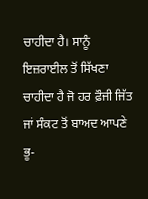ਚਾਹੀਦਾ ਹੈ। ਸਾਨੂੰ ਇਜ਼ਰਾਈਲ ਤੋਂ ਸਿੱਖਣਾ ਚਾਹੀਦਾ ਹੈ ਜੋ ਹਰ ਫ਼ੌਜੀ ਜਿੱਤ ਜਾਂ ਸੰਕਟ ਤੋਂ ਬਾਅਦ ਆਪਣੇ ਭੂ-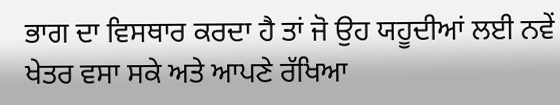ਭਾਗ ਦਾ ਵਿਸਥਾਰ ਕਰਦਾ ਹੈ ਤਾਂ ਜੋ ਉਹ ਯਹੂਦੀਆਂ ਲਈ ਨਵੇਂ ਖੇਤਰ ਵਸਾ ਸਕੇ ਅਤੇ ਆਪਣੇ ਰੱਖਿਆ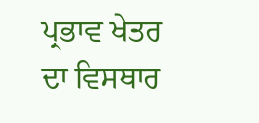ਪ੍ਰਭਾਵ ਖੇਤਰ ਦਾ ਵਿਸਥਾਰ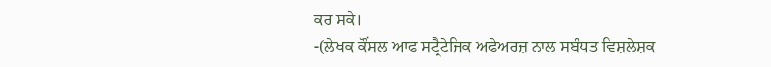ਕਰ ਸਕੇ।
-(ਲੇਖਕ ਕੌਂਸਲ ਆਫ ਸਟ੍ਰੈਟੇਜਿਕ ਅਫੇਅਰਜ਼ ਨਾਲ ਸਬੰਧਤ ਵਿਸ਼ਲੇਸ਼ਕ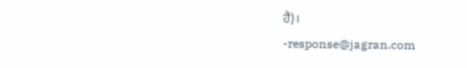ਹੈ)।
-response@jagran.com